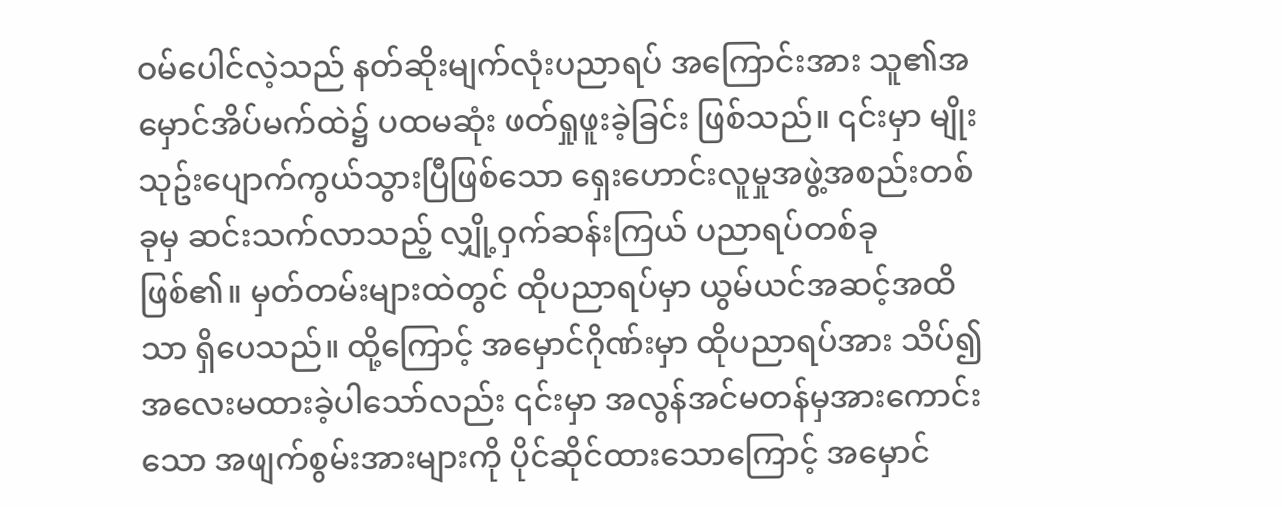ဝမ်ပေါင်လဲ့သည် နတ်ဆိုးမျက်လုံးပညာရပ် အကြောင်းအား သူ၏အမှောင်အိပ်မက်ထဲ၌ ပထမဆုံး ဖတ်ရှုဖူးခဲ့ခြင်း ဖြစ်သည်။ ၎င်းမှာ မျိုးသုဥ်းပျောက်ကွယ်သွားပြီဖြစ်သော ရှေးဟောင်းလူမှုအဖွဲ့အစည်းတစ်ခုမှ ဆင်းသက်လာသည့် လျှို့ဝှက်ဆန်းကြယ် ပညာရပ်တစ်ခု ဖြစ်၏။ မှတ်တမ်းများထဲတွင် ထိုပညာရပ်မှာ ယွမ်ယင်အဆင့်အထိသာ ရှိပေသည်။ ထို့ကြောင့် အမှောင်ဂိုဏ်းမှာ ထိုပညာရပ်အား သိပ်၍ အလေးမထားခဲ့ပါသော်လည်း ၎င်းမှာ အလွန်အင်မတန်မှအားကောင်းသော အဖျက်စွမ်းအားများကို ပိုင်ဆိုင်ထားသောကြောင့် အမှောင်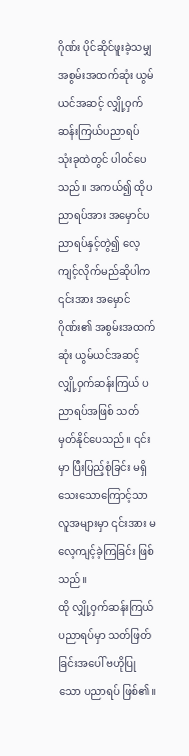ဂိုဏ်း ပိုင်ဆိုင်ဖူးခဲ့သမျှ အစွမ်းအထက်ဆုံး ယွမ်ယင်အဆင့် လျှို့ဝှက်ဆန်းကြယ်ပညာရပ် သုံးခုထဲတွင် ပါဝင်ပေသည်။ အကယ်၍ ထိုပညာရပ်အား အမှောင်ပညာရပ်နှင့်တွဲ၍ လေ့ကျင့်လိုက်မည်ဆိုပါက ၎င်းအား အမှောင်ဂိုဏ်း၏ အစွမ်းအထက်ဆုံး ယွမ်ယင်အဆင့် လျှို့ဝှက်ဆန်းကြယ် ပညာရပ်အဖြစ် သတ်မှတ်နိုင်ပေသည်။ ၎င်းမှာ ပြီးပြည့်စုံခြင်း မရှိသေးသောကြောင့်သာ လူအများမှာ ၎င်းအား မလေ့ကျင့်ခဲ့ကြခြင်း ဖြစ်သည်။
ထို လျှို့ဝှက်ဆန်းကြယ် ပညာရပ်မှာ သတ်ဖြတ်ခြင်းအပေါ် ဗဟိုပြုသော ပညာရပ် ဖြစ်၏။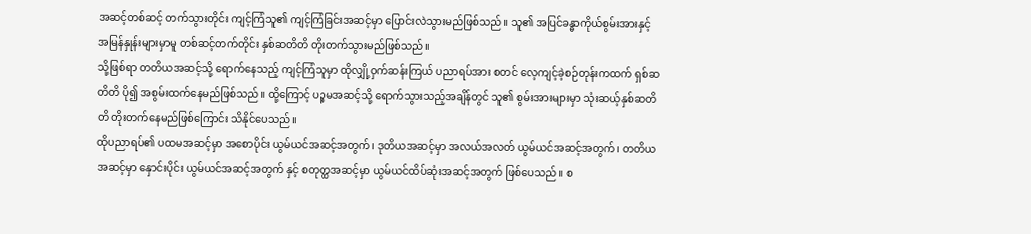အဆင့်တစ်ဆင့် တက်သွားတိုင်း ကျင့်ကြံသူ၏ ကျင့်ကြံခြင်းအဆင့်မှာ ပြောင်းလဲသွားမည်ဖြစ်သည်။ သူ၏ အပြင်ခန္ဓာကိုယ်စွမ်းအားနှင့် အမြန်နှုန်းများမှာမူ တစ်ဆင့်တက်တိုင်း နှစ်ဆတိတိ တိုးတက်သွားမည်ဖြစ်သည်။
သို့ဖြစ်ရာ တတိယအဆင့်သို့ ရောက်နေသည့် ကျင့်ကြံသူမှာ ထိုလျှို့ဝှက်ဆန်းကြယ် ပညာရပ်အား စတင် လေ့ကျင့်ခဲ့စဉ်တုန်းကထက် ရှစ်ဆတိတိ ပို၍ အစွမ်းထက်နေမည်ဖြစ်သည်။ ထို့ကြောင့် ပဉ္စမအဆင့်သို့ ရောက်သွားသည့်အချိန်တွင် သူ၏ စွမ်းအားများမှာ သုံးဆယ့်နှစ်ဆတိတိ တိုးတက်နေမည်ဖြစ်ကြောင်း သိနိုင်ပေသည်။
ထိုပညာရပ်၏ ပထမအဆင့်မှာ အစောပိုင်း ယွမ်ယင်အဆင့်အတွက်၊ ဒုတိယအဆင့်မှာ အလယ်အလတ် ယွမ်ယင်အဆင့်အတွက်၊ တတိယအဆင့်မှာ နှောင်းပိုင်း ယွမ်ယင်အဆင့်အတွက် နှင့် စတုတ္ထအဆင့်မှာ ယွမ်ယင်ထိပ်ဆုံးအဆင့်အတွက် ဖြစ်ပေသည်။ စ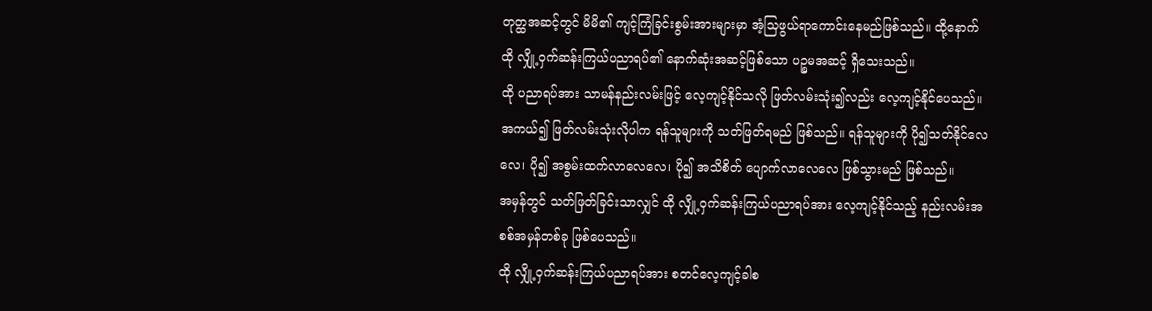တုတ္ထအဆင့်တွင် မိမိ၏ ကျင့်ကြံခြင်းစွမ်းအားများမှာ အံ့သြဖွယ်ရာကောင်းနေမည်ဖြစ်သည်။ ထို့နောက် ထို လျှို့ဝှက်ဆန်းကြယ်ပညာရပ်၏ နောက်ဆုံးအဆင့်ဖြစ်သော ပဉ္စမအဆင့် ရှိသေးသည်။
ထို ပညာရပ်အား သာမန်နည်းလမ်းဖြင့် လေ့ကျင့်နိုင်သလို ဖြတ်လမ်းသုံး၍လည်း လေ့ကျင့်နိုင်ပေသည်။ အကယ်၍ ဖြတ်လမ်းသုံးလိုပါက ရန်သူများကို သတ်ဖြတ်ရမည် ဖြစ်သည်။ ရန်သူများကို ပို၍သတ်နိုင်လေလေ၊ ပို၍ အစွမ်းထက်လာလေလေ၊ ပို၍ အသိစိတ် ပျောက်လာလေလေ ဖြစ်သွားမည် ဖြစ်သည်။
အမှန်တွင် သတ်ဖြတ်ခြင်းသာလျှင် ထို လျှို့ဝှက်ဆန်းကြယ်ပညာရပ်အား လေ့ကျင့်နိုင်သည့် နည်းလမ်းအစစ်အမှန်တစ်ခု ဖြစ်ပေသည်။
ထို လျှို့ဝှက်ဆန်းကြယ်ပညာရပ်အား စတင်လေ့ကျင့်ခါစ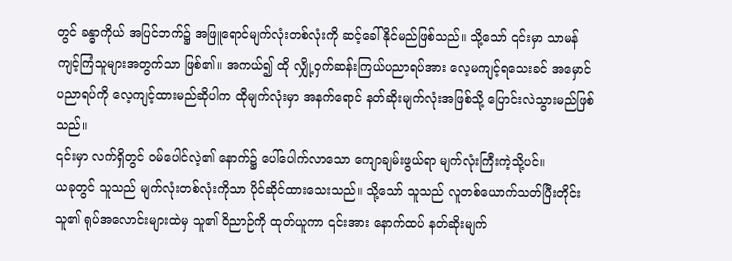တွင် ခန္ဓာကိုယ် အပြင်ဘက်၌ အဖြူရောင်မျက်လုံးတစ်လုံးကို ဆင့်ခေါ်နိုင်မည်ဖြစ်သည်။ သို့သော် ၎င်းမှာ သာမန်ကျင့်ကြံသူများအတွက်သာ ဖြစ်၏။ အကယ်၍ ထို လျှို့ဝှက်ဆန်းကြယ်ပညာရပ်အား လေ့မကျင့်ရသေးခင် အမှောင်ပညာရပ်ကို လေ့ကျင့်ထားမည်ဆိုပါက ထိုမျက်လုံးမှာ အနက်ရောင် နတ်ဆိုးမျက်လုံးအဖြစ်သို့ ပြောင်းလဲသွားမည်ဖြစ်သည်။
၎င်းမှာ လက်ရှိတွင် ဝမ်ပေါင်လဲ့၏ နောက်၌ ပေါ်ပေါက်လာသော ကျောချမ်းဖွယ်ရာ မျက်လုံးကြီးကဲ့သို့ပင်။
ယခုတွင် သူသည် မျက်လုံးတစ်လုံးကိုသာ ပိုင်ဆိုင်ထားသေးသည်။ သို့သော် သူသည် လူတစ်ယောက်သတ်ပြီးတိုင်း သူ၏ ရုပ်အလောင်းများထဲမှ သူ၏ ဝိညာဉ်ကို ထုတ်ယူကာ ၎င်းအား နောက်ထပ် နတ်ဆိုးမျက်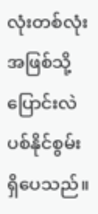လုံးတစ်လုံး အဖြစ်သို့ ပြောင်းလဲပစ်နိုင်စွမ်း ရှိပေသည်။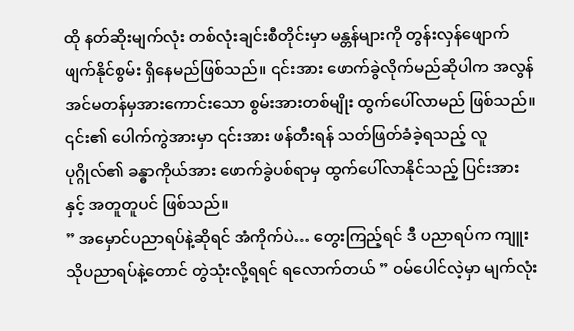ထို နတ်ဆိုးမျက်လုံး တစ်လုံးချင်းစီတိုင်းမှာ မန္တန်များကို တွန်းလှန်ဖျောက်ဖျက်နိုင်စွမ်း ရှိနေမည်ဖြစ်သည်။ ၎င်းအား ဖောက်ခွဲလိုက်မည်ဆိုပါက အလွန်အင်မတန်မှအားကောင်းသော စွမ်းအားတစ်မျိုး ထွက်ပေါ်လာမည် ဖြစ်သည်။ ၎င်း၏ ပေါက်ကွဲအားမှာ ၎င်းအား ဖန်တီးရန် သတ်ဖြတ်ခံခဲ့ရသည့် လူပုဂ္ဂိုလ်၏ ခန္ဓာကိုယ်အား ဖောက်ခွဲပစ်ရာမှ ထွက်ပေါ်လာနိုင်သည့် ပြင်းအားနှင့် အတူတူပင် ဖြစ်သည်။
” အမှောင်ပညာရပ်နဲ့ဆိုရင် အံကိုက်ပဲ… တွေးကြည့်ရင် ဒီ ပညာရပ်က ကျူးသိုပညာရပ်နဲ့တောင် တွဲသုံးလို့ရရင် ရလောက်တယ် ” ဝမ်ပေါင်လဲ့မှာ မျက်လုံး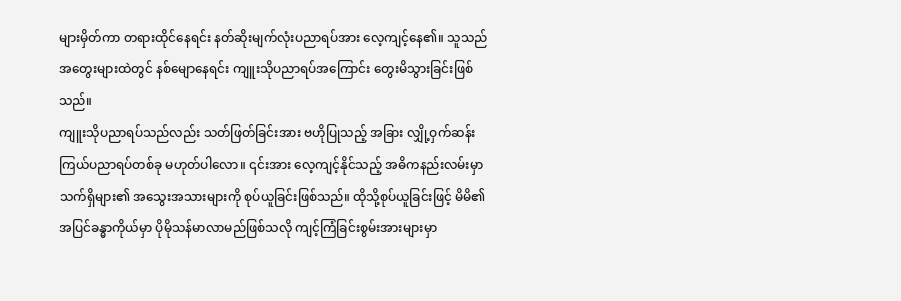များမှိတ်ကာ တရားထိုင်နေရင်း နတ်ဆိုးမျက်လုံးပညာရပ်အား လေ့ကျင့်နေ၏။ သူသည် အတွေးများထဲတွင် နစ်မျောနေရင်း ကျူးသိုပညာရပ်အကြောင်း တွေးမိသွားခြင်းဖြစ်သည်။
ကျူးသိုပညာရပ်သည်လည်း သတ်ဖြတ်ခြင်းအား ဗဟိုပြုသည့် အခြား လျှို့ဝှက်ဆန်းကြယ်ပညာရပ်တစ်ခု မဟုတ်ပါလော။ ၎င်းအား လေ့ကျင့်နိုင်သည့် အဓိကနည်းလမ်းမှာ သက်ရှိများ၏ အသွေးအသားများကို စုပ်ယူခြင်းဖြစ်သည်။ ထိုသို့စုပ်ယူခြင်းဖြင့် မိမိ၏ အပြင်ခန္ဓာကိုယ်မှာ ပိုမိုသန်မာလာမည်ဖြစ်သလို ကျင့်ကြံခြင်းစွမ်းအားများမှာ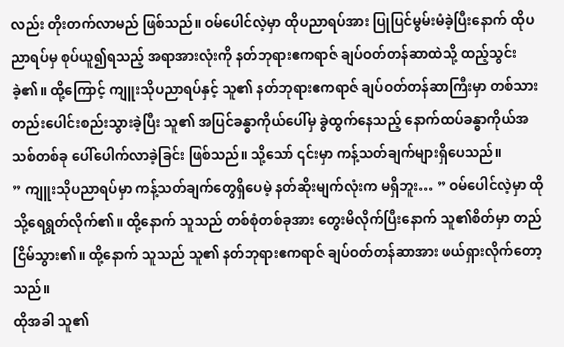လည်း တိုးတက်လာမည် ဖြစ်သည်။ ဝမ်ပေါင်လဲ့မှာ ထိုပညာရပ်အား ပြုပြင်မွမ်းမံခဲ့ပြီးနောက် ထိုပညာရပ်မှ စုပ်ယူ၍ရသည့် အရာအားလုံးကို နတ်ဘုရားဧကရာဇ် ချပ်ဝတ်တန်ဆာထဲသို့ ထည့်သွင်းခဲ့၏။ ထို့ကြောင့် ကျူးသိုပညာရပ်နှင့် သူ၏ နတ်ဘုရားဧကရာဇ် ချပ်ဝတ်တန်ဆာကြီးမှာ တစ်သားတည်းပေါင်းစည်းသွားခဲ့ပြီး သူ၏ အပြင်ခန္ဓာကိုယ်ပေါ်မှ ခွဲထွက်နေသည့် နောက်ထပ်ခန္ဓာကိုယ်အသစ်တစ်ခု ပေါ်ပေါက်လာခဲ့ခြင်း ဖြစ်သည်။ သို့သော် ၎င်းမှာ ကန့်သတ်ချက်များရှိပေသည်။
” ကျူးသိုပညာရပ်မှာ ကန့်သတ်ချက်တွေရှိပေမဲ့ နတ်ဆိုးမျက်လုံးက မရှိဘူး… ” ဝမ်ပေါင်လဲ့မှာ ထိုသို့ရေရွတ်လိုက်၏။ ထို့နောက် သူသည် တစ်စုံတစ်ခုအား တွေးမိလိုက်ပြီးနောက် သူ၏စိတ်မှာ တည်ငြိမ်သွား၏။ ထို့နောက် သူသည် သူ၏ နတ်ဘုရားဧကရာဇ် ချပ်ဝတ်တန်ဆာအား ဖယ်ရှားလိုက်တော့သည်။
ထိုအခါ သူ၏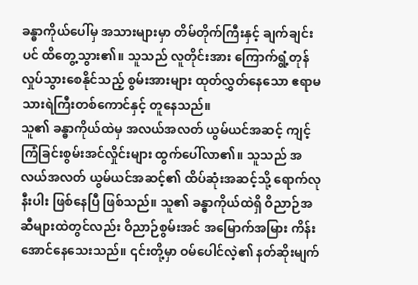ခန္ဓာကိုယ်ပေါ်မှ အသားများမှာ တိမ်တိုက်ကြီးနှင့် ချက်ချင်းပင် ထိတွေ့သွား၏။ သူသည် လူတိုင်းအား ကြောက်ရွံ့တုန်လှုပ်သွားစေနိုင်သည့် စွမ်းအားများ ထုတ်လွှတ်နေသော ဧရာမ သားရဲကြီးတစ်ကောင်နှင့် တူနေသည်။
သူ၏ ခန္ဓာကိုယ်ထဲမှ အလယ်အလတ် ယွမ်ယင်အဆင့် ကျင့်ကြံခြင်းစွမ်းအင်လှိုင်းများ ထွက်ပေါ်လာ၏။ သူသည် အလယ်အလတ် ယွမ်ယင်အဆင့်၏ ထိပ်ဆုံးအဆင့်သို့ ရောက်လုနီးပါး ဖြစ်နေပြီ ဖြစ်သည်။ သူ၏ ခန္ဓာကိုယ်ထဲရှိ ဝိညာဉ်အဆီများထဲတွင်လည်း ဝိညာဉ်စွမ်းအင် အမြောက်အမြား ကိန်းအောင်နေသေးသည်။ ၎င်းတို့မှာ ဝမ်ပေါင်လဲ့၏ နတ်ဆိုးမျက်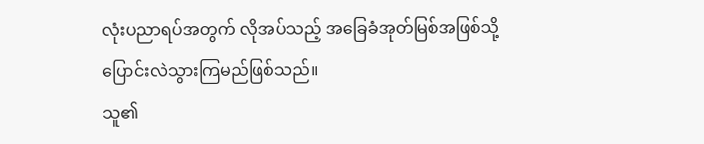လုံးပညာရပ်အတွက် လိုအပ်သည့် အခြေခံအုတ်မြစ်အဖြစ်သို့ ပြောင်းလဲသွားကြမည်ဖြစ်သည်။
သူ၏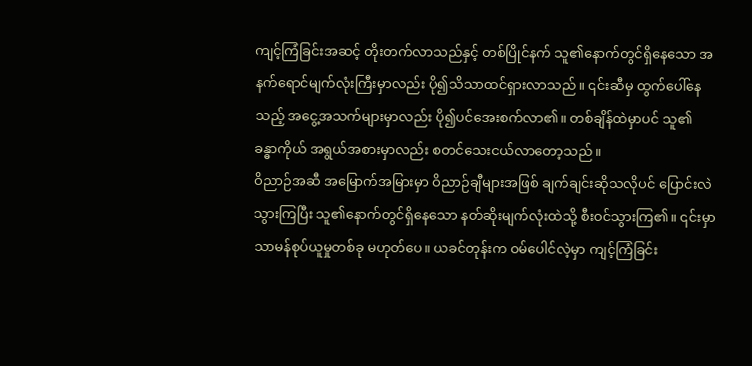ကျင့်ကြံခြင်းအဆင့် တိုးတက်လာသည်နှင့် တစ်ပြိုင်နက် သူ၏နောက်တွင်ရှိနေသော အနက်ရောင်မျက်လုံးကြီးမှာလည်း ပို၍သိသာထင်ရှားလာသည်။ ၎င်းဆီမှ ထွက်ပေါ်နေသည့် အငွေ့အသက်များမှာလည်း ပို၍ပင်အေးစက်လာ၏။ တစ်ချိန်ထဲမှာပင် သူ၏ ခန္ဓာကိုယ် အရွယ်အစားမှာလည်း စတင်သေးငယ်လာတော့သည်။
ဝိညာဉ်အဆီ အမြောက်အမြားမှာ ဝိညာဉ်ချီများအဖြစ် ချက်ချင်းဆိုသလိုပင် ပြောင်းလဲသွားကြပြီး သူ၏နောက်တွင်ရှိနေသော နတ်ဆိုးမျက်လုံးထဲသို့ စီးဝင်သွားကြ၏။ ၎င်းမှာ သာမန်စုပ်ယူမှုတစ်ခု မဟုတ်ပေ။ ယခင်တုန်းက ဝမ်ပေါင်လဲ့မှာ ကျင့်ကြံခြင်း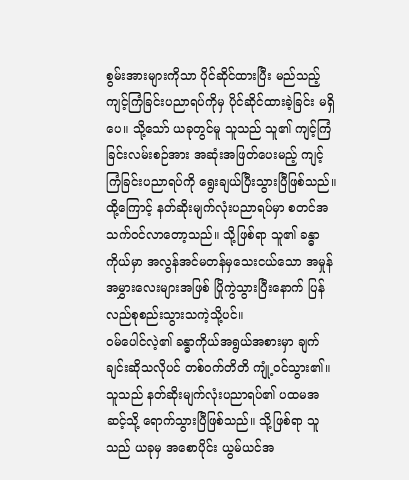စွမ်းအားများကိုသာ ပိုင်ဆိုင်ထားပြီး မည်သည့် ကျင့်ကြံခြင်းပညာရပ်ကိုမှ ပိုင်ဆိုင်ထားခဲ့ခြင်း မရှိပေ။ သို့သော် ယခုတွင်မူ သူသည် သူ၏ ကျင့်ကြံခြင်းလမ်းစဉ်အား အဆုံးအဖြတ်ပေးမည့် ကျင့်ကြံခြင်းပညာရပ်ကို ရွေးချယ်ပြီးသွားပြီဖြစ်သည်။ ထို့ကြောင့် နတ်ဆိုးမျက်လုံးပညာရပ်မှာ စတင်အသက်ဝင်လာတော့သည်။ သို့ဖြစ်ရာ သူ၏ ခန္ဓာကိုယ်မှာ အလွန်အင်မတန်မှသေးငယ်သော အမှုန်အမွှားလေးများအဖြစ် ပြိုကွဲသွားပြီးနောက် ပြန်လည်စုစည်းသွားသကဲ့သို့ပင်။
ဝမ်ပေါင်လဲ့၏ ခန္ဓာကိုယ်အရွယ်အစားမှာ ချက်ချင်းဆိုသလိုပင် တစ်ဝက်တိတိ ကျုံ့ဝင်သွား၏။ သူသည် နတ်ဆိုးမျက်လုံးပညာရပ်၏ ပထမအဆင့်သို့ ရောက်သွားပြီဖြစ်သည်။ သို့ဖြစ်ရာ သူသည် ယခုမှ အစောပိုင်း ယွမ်ယင်အ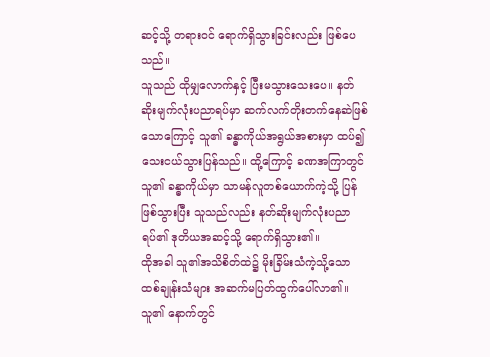ဆင့်သို့ တရားဝင် ရောက်ရှိသွားခြင်းလည်း ဖြစ်ပေသည်။
သူသည် ထိုမျှလောက်နှင့် ပြီးမသွားသေးပေ။ နတ်ဆိုးမျက်လုံးပညာရပ်မှာ ဆက်လက်တိုးတက်နေဆဲဖြစ်သောကြောင့် သူ၏ ခန္ဓာကိုယ်အရွယ်အစားမှာ ထပ်၍ သေးငယ်သွားပြန်သည်။ ထို့ကြောင့် ခဏအကြာတွင် သူ၏ ခန္ဓာကိုယ်မှာ သာမန်လူတစ်ယောက်ကဲ့သို့ ပြန်ဖြစ်သွားပြီး သူသည်လည်း နတ်ဆိုးမျက်လုံးပညာရပ်၏ ဒုတိယအဆင့်သို့ ရောက်ရှိသွား၏။
ထိုအခါ သူ၏အသိစိတ်ထဲ၌ မိုးခြိမ်းသံကဲ့သို့သော ထစ်ချုန်းသံများ အဆက်မပြတ်ထွက်ပေါ်လာ၏။ သူ၏ နောက်တွင်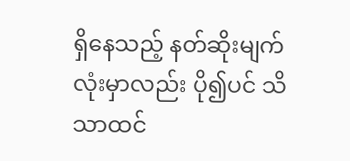ရှိနေသည့် နတ်ဆိုးမျက်လုံးမှာလည်း ပို၍ပင် သိသာထင်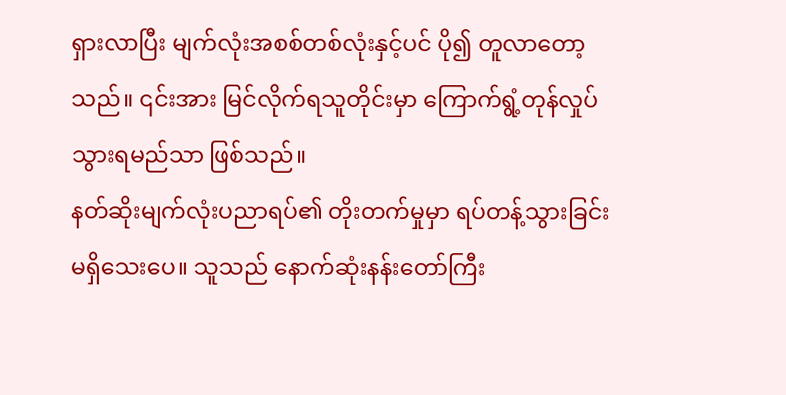ရှားလာပြီး မျက်လုံးအစစ်တစ်လုံးနှင့်ပင် ပို၍ တူလာတော့သည်။ ၎င်းအား မြင်လိုက်ရသူတိုင်းမှာ ကြောက်ရွံ့တုန်လှုပ်သွားရမည်သာ ဖြစ်သည်။
နတ်ဆိုးမျက်လုံးပညာရပ်၏ တိုးတက်မှုမှာ ရပ်တန့်သွားခြင်း မရှိသေးပေ။ သူသည် နောက်ဆုံးနန်းတော်ကြီး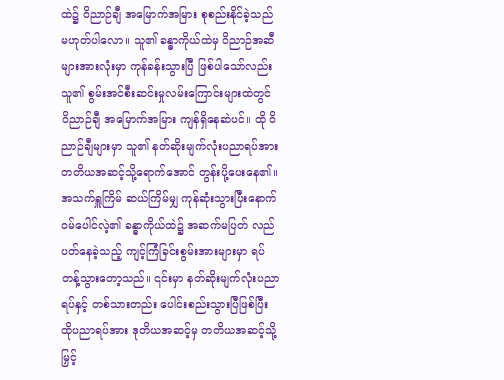ထဲ၌ ဝိညာဉ်ချီ အမြောက်အမြား စုစည်းနိုင်ခဲ့သည် မဟုတ်ပါလော။ သူ၏ ခန္ဓာကိုယ်ထဲမှ ဝိညာဉ်အဆီများအားလုံးမှာ ကုန်ခန်းသွားပြီ ဖြစ်ပါသော်လည်း သူ၏ စွမ်းအင်စီးဆင်းမှုလမ်းကြောင်းများထဲတွင် ဝိညာဉ်ချီ အမြောက်အမြား ကျန်ရှိနေဆဲပင်။ ထို ဝိညာဉ်ချီများမှာ သူ၏ နတ်ဆိုးမျက်လုံးပညာရပ်အား တတိယအဆင့်သို့ရောက်အောင် တွန်းပို့ပေးနေ၏။
အသက်ရှူကြိမ် ဆယ်ကြိမ်မျှ ကုန်ဆုံးသွားပြီးနောက် ဝမ်ပေါင်လဲ့၏ ခန္ဓာကိုယ်ထဲ၌ အဆက်မပြတ် လည်ပတ်နေခဲ့သည့် ကျင့်ကြံခြင်းစွမ်းအားများမှာ ရပ်တန့်သွားတော့သည်။ ၎င်းမှာ နတ်ဆိုးမျက်လုံးပညာရပ်နှင့် တစ်သားတည်း ပေါင်းစည်းသွားပြီဖြစ်ပြီး ထိုပညာရပ်အား ဒုတိယအဆင့်မှ တတိယအဆင့်သို့ မြှင့်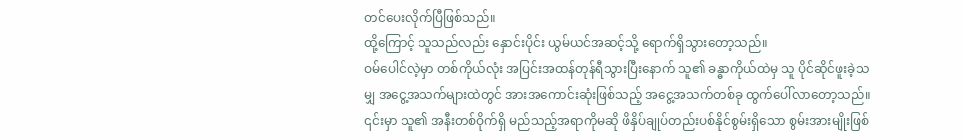တင်ပေးလိုက်ပြီဖြစ်သည်။
ထို့ကြောင့် သူသည်လည်း နှောင်းပိုင်း ယွမ်ယင်အဆင့်သို့ ရောက်ရှိသွားတော့သည်။
ဝမ်ပေါင်လဲ့မှာ တစ်ကိုယ်လုံး အပြင်းအထန်တုန်ရီသွားပြီးနောက် သူ၏ ခန္ဓာကိုယ်ထဲမှ သူ ပိုင်ဆိုင်ဖူးခဲ့သမျှ အငွေ့အသက်များထဲတွင် အားအကောင်းဆုံးဖြစ်သည့် အငွေ့အသက်တစ်ခု ထွက်ပေါ်လာတော့သည်။ ၎င်းမှာ သူ၏ အနီးတစ်ဝိုက်ရှိ မည်သည့်အရာကိုမဆို ဖိနှိပ်ချုပ်တည်းပစ်နိုင်စွမ်းရှိသော စွမ်းအားမျိုးဖြစ်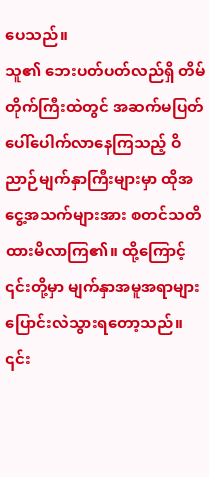ပေသည်။
သူ၏ ဘေးပတ်ပတ်လည်ရှိ တိမ်တိုက်ကြီးထဲတွင် အဆက်မပြတ် ပေါ်ပေါက်လာနေကြသည့် ဝိညာဉ်မျက်နှာကြီးများမှာ ထိုအငွေ့အသက်များအား စတင်သတိထားမိလာကြ၏။ ထို့ကြောင့် ၎င်းတို့မှာ မျက်နှာအမူအရာများ ပြောင်းလဲသွားရတော့သည်။ ၎င်း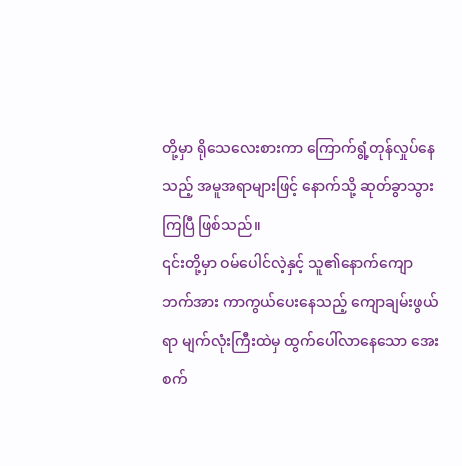တို့မှာ ရိုသေလေးစားကာ ကြောက်ရွံ့တုန်လှုပ်နေသည့် အမူအရာများဖြင့် နောက်သို့ ဆုတ်ခွာသွားကြပြီ ဖြစ်သည်။
၎င်းတို့မှာ ဝမ်ပေါင်လဲ့နှင့် သူ၏နောက်ကျောဘက်အား ကာကွယ်ပေးနေသည့် ကျောချမ်းဖွယ်ရာ မျက်လုံးကြီးထဲမှ ထွက်ပေါ်လာနေသော အေးစက်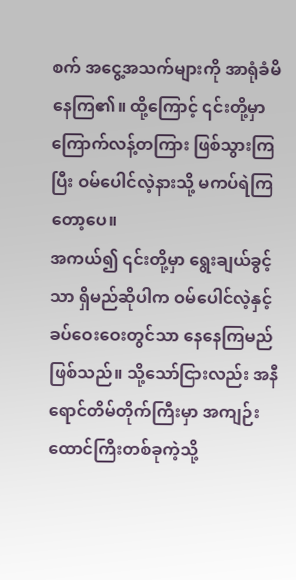စက် အငွေ့အသက်များကို အာရုံခံမိနေကြ၏။ ထို့ကြောင့် ၎င်းတို့မှာ ကြောက်လန့်တကြား ဖြစ်သွားကြပြီး ဝမ်ပေါင်လဲ့နားသို့ မကပ်ရဲကြတော့ပေ။
အကယ်၍ ၎င်းတို့မှာ ရွေးချယ်ခွင့်သာ ရှိမည်ဆိုပါက ဝမ်ပေါင်လဲ့နှင့် ခပ်ဝေးဝေးတွင်သာ နေနေကြမည်ဖြစ်သည်။ သို့သော်ငြားလည်း အနီရောင်တိမ်တိုက်ကြီးမှာ အကျဉ်းထောင်ကြီးတစ်ခုကဲ့သို့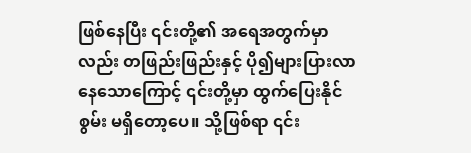ဖြစ်နေပြီး ၎င်းတို့၏ အရေအတွက်မှာလည်း တဖြည်းဖြည်းနှင့် ပို၍များပြားလာနေသောကြောင့် ၎င်းတို့မှာ ထွက်ပြေးနိုင်စွမ်း မရှိတော့ပေ။ သို့ဖြစ်ရာ ၎င်း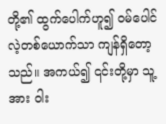တို့၏ ထွက်ပေါက်ဟူ၍ ဝမ်ပေါင်လဲ့တစ်ယောက်သာ ကျန်ရှိတော့သည်။ အကယ်၍ ၎င်းတို့မှာ သူ့အား ဝါး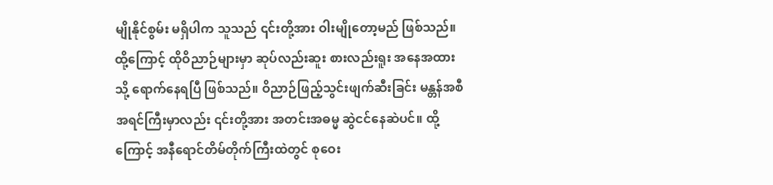မျိုနိုင်စွမ်း မရှိပါက သူသည် ၎င်းတို့အား ဝါးမျိုတော့မည် ဖြစ်သည်။
ထို့ကြောင့် ထိုဝိညာဉ်များမှာ ဆုပ်လည်းဆူး စားလည်းရူး အနေအထားသို့ ရောက်နေရပြီ ဖြစ်သည်။ ဝိညာဉ်ဖြည့်သွင်းဖျက်ဆီးခြင်း မန္တန်အစီအရင်ကြီးမှာလည်း ၎င်းတို့အား အတင်းအဓမ္မ ဆွဲငင်နေဆဲပင်။ ထို့ကြောင့် အနီရောင်တိမ်တိုက်ကြီးထဲတွင် စုဝေး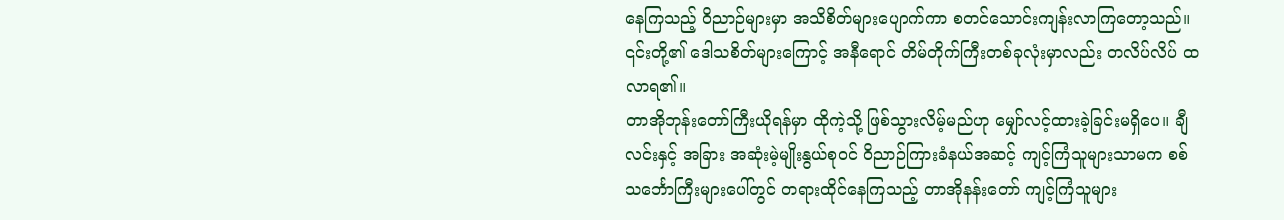နေကြသည့် ဝိညာဉ်များမှာ အသိစိတ်များပျောက်ကာ စတင်သောင်းကျန်းလာကြတော့သည်။ ၎င်းတို့၏ ဒေါသစိတ်များကြောင့် အနီရောင် တိမ်တိုက်ကြီးတစ်ခုလုံးမှာလည်း တလိပ်လိပ် ထလာရ၏။
တာအိုဘုန်းတော်ကြီးယိုရန်မှာ ထိုကဲ့သို့ ဖြစ်သွားလိမ့်မည်ဟု မျှော်လင့်ထားခဲ့ခြင်းမရှိပေ။ ချီလင်းနှင့် အခြား အဆုံးမဲ့မျိုးနွယ်စုဝင် ဝိညာဉ်ကြားခံနယ်အဆင့် ကျင့်ကြံသူများသာမက စစ်သင်္ဘောကြီးများပေါ်တွင် တရားထိုင်နေကြသည့် တာအိုနန်းတော် ကျင့်ကြံသူများ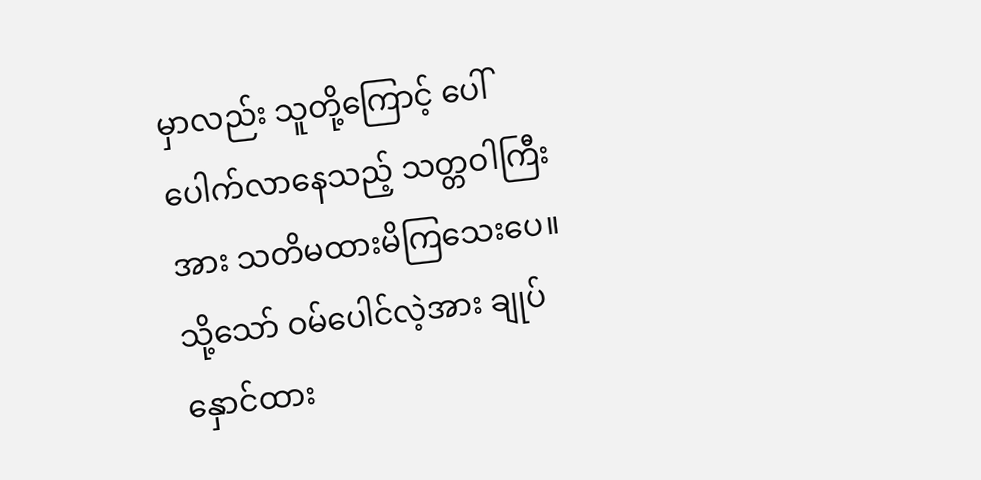မှာလည်း သူတို့ကြောင့် ပေါ်ပေါက်လာနေသည့် သတ္တဝါကြီးအား သတိမထားမိကြသေးပေ။
သို့သော် ဝမ်ပေါင်လဲ့အား ချုပ်နှောင်ထား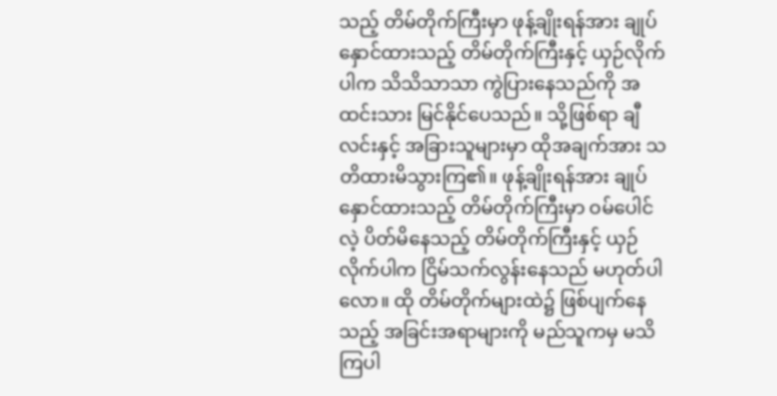သည့် တိမ်တိုက်ကြီးမှာ ဖုန့်ချိုးရန်အား ချုပ်နှောင်ထားသည့် တိမ်တိုက်ကြီးနှင့် ယှဉ်လိုက်ပါက သိသိသာသာ ကွဲပြားနေသည်ကို အထင်းသား မြင်နိုင်ပေသည်။ သို့ဖြစ်ရာ ချီလင်းနှင့် အခြားသူများမှာ ထိုအချက်အား သတိထားမိသွားကြ၏။ ဖုန့်ချိုးရန်အား ချုပ်နှောင်ထားသည့် တိမ်တိုက်ကြီးမှာ ဝမ်ပေါင်လဲ့ ပိတ်မိနေသည့် တိမ်တိုက်ကြီးနှင့် ယှဉ်လိုက်ပါက ငြိမ်သက်လွန်းနေသည် မဟုတ်ပါလော။ ထို တိမ်တိုက်များထဲ၌ ဖြစ်ပျက်နေသည့် အခြင်းအရာများကို မည်သူကမှ မသိကြပါ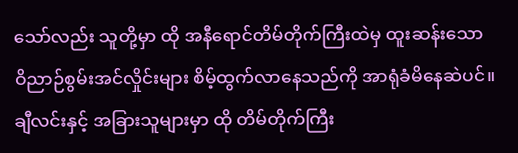သော်လည်း သူတို့မှာ ထို အနီရောင်တိမ်တိုက်ကြီးထဲမှ ထူးဆန်းသော ဝိညာဉ်စွမ်းအင်လှိုင်းများ စိမ့်ထွက်လာနေသည်ကို အာရုံခံမိနေဆဲပင်။
ချီလင်းနှင့် အခြားသူများမှာ ထို တိမ်တိုက်ကြီး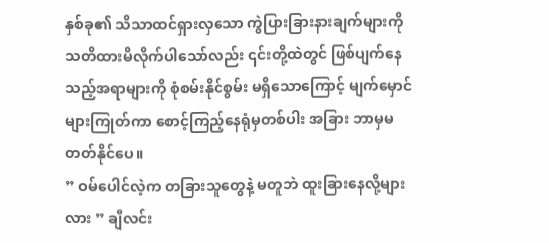နှစ်ခု၏ သိသာထင်ရှားလှသော ကွဲပြားခြားနားချက်များကို သတိထားမိလိုက်ပါသော်လည်း ၎င်းတို့ထဲတွင် ဖြစ်ပျက်နေသည့်အရာများကို စုံစမ်းနိုင်စွမ်း မရှိသောကြောင့် မျက်မှောင်များကြုတ်ကာ စောင့်ကြည့်နေရုံမှတစ်ပါး အခြား ဘာမှမတတ်နိုင်ပေ။
” ဝမ်ပေါင်လဲ့က တခြားသူတွေနဲ့ မတူဘဲ ထူးခြားနေလို့များလား ” ချီလင်း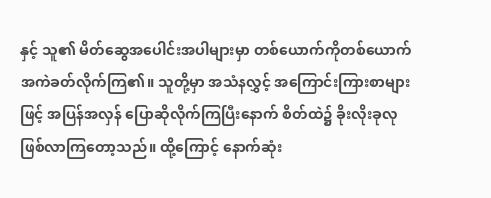နှင့် သူ၏ မိတ်ဆွေအပေါင်းအပါများမှာ တစ်ယောက်ကိုတစ်ယောက် အကဲခတ်လိုက်ကြ၏။ သူတို့မှာ အသံနလွှင့် အကြောင်းကြားစာများဖြင့် အပြန်အလှန် ပြောဆိုလိုက်ကြပြီးနောက် စိတ်ထဲ၌ ခိုးလိုးခုလု ဖြစ်လာကြတော့သည်။ ထို့ကြောင့် နောက်ဆုံး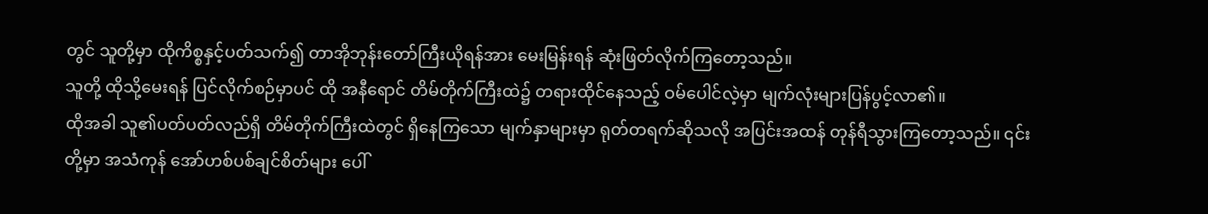တွင် သူတို့မှာ ထိုကိစ္စနှင့်ပတ်သက်၍ တာအိုဘုန်းတော်ကြီးယိုရန်အား မေးမြန်းရန် ဆုံးဖြတ်လိုက်ကြတော့သည်။
သူတို့ ထိုသို့မေးရန် ပြင်လိုက်စဉ်မှာပင် ထို အနီရောင် တိမ်တိုက်ကြီးထဲ၌ တရားထိုင်နေသည့် ဝမ်ပေါင်လဲ့မှာ မျက်လုံးများပြန်ပွင့်လာ၏။
ထိုအခါ သူ၏ပတ်ပတ်လည်ရှိ တိမ်တိုက်ကြီးထဲတွင် ရှိနေကြသော မျက်နှာများမှာ ရုတ်တရက်ဆိုသလို အပြင်းအထန် တုန်ရီသွားကြတော့သည်။ ၎င်းတို့မှာ အသံကုန် အော်ဟစ်ပစ်ချင်စိတ်များ ပေါ်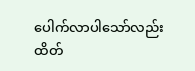ပေါက်လာပါသော်လည်း ထိတ်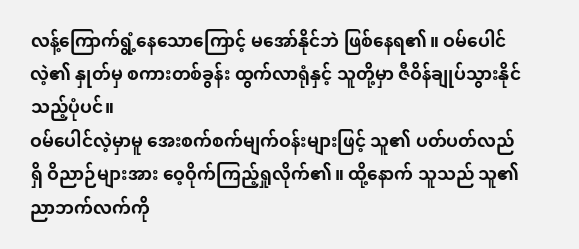လန့်ကြောက်ရွံ့နေသောကြောင့် မအော်နိုင်ဘဲ ဖြစ်နေရ၏။ ဝမ်ပေါင်လဲ့၏ နှုတ်မှ စကားတစ်ခွန်း ထွက်လာရုံနှင့် သူတို့မှာ ဇီဝိန်ချုပ်သွားနိုင်သည့်ပုံပင်။
ဝမ်ပေါင်လဲ့မှာမူ အေးစက်စက်မျက်ဝန်းများဖြင့် သူ၏ ပတ်ပတ်လည်ရှိ ဝိညာဉ်များအား ဝေ့ဝိုက်ကြည့်ရှုလိုက်၏။ ထို့နောက် သူသည် သူ၏ ညာဘက်လက်ကို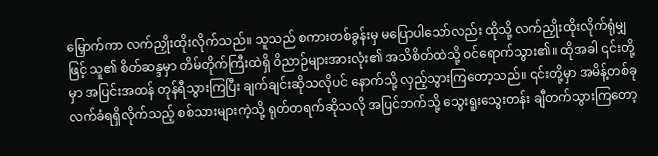မြှောက်ကာ လက်ညှိုးထိုးလိုက်သည်။ သူသည် စကားတစ်ခွန်းမှ မပြောပါသော်လည်း ထိုသို့ လက်ညှိုးထိုးလိုက်ရုံမျှဖြင့် သူ၏ စိတ်ဆန္ဒမှာ တိမ်တိုက်ကြီးထဲရှိ ဝိညာဉ်များအားလုံး၏ အသိစိတ်ထဲသို့ ဝင်ရောက်သွား၏။ ထိုအခါ ၎င်းတို့မှာ အပြင်းအထန် တုန်ရီသွားကြပြီး ချက်ချင်းဆိုသလိုပင် နောက်သို့ လှည့်သွားကြတော့သည်။ ၎င်းတို့မှာ အမိန့်တစ်ခု လက်ခံရရှိလိုက်သည့် စစ်သားများကဲ့သို့ ရုတ်တရက်ဆိုသလို အပြင်ဘက်သို့ သွေးရူးသွေးတန်း ချီတက်သွားကြတော့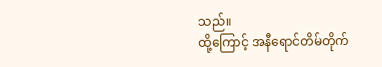သည်။
ထို့ကြောင့် အနီရောင်တိမ်တိုက်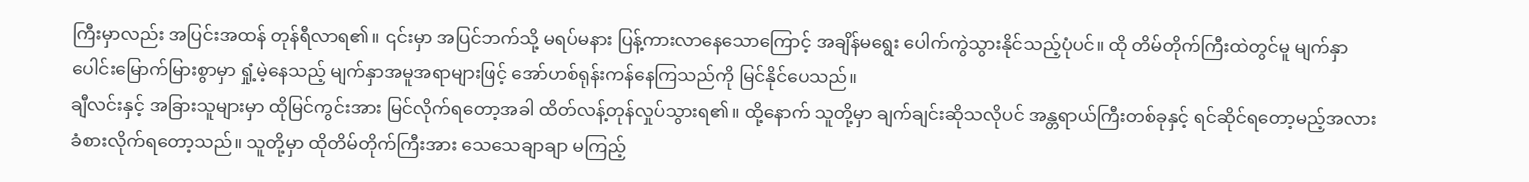ကြီးမှာလည်း အပြင်းအထန် တုန်ရီလာရ၏။ ၎င်းမှာ အပြင်ဘက်သို့ မရပ်မနား ပြန့်ကားလာနေသောကြောင့် အချိန်မရွေး ပေါက်ကွဲသွားနိုင်သည့်ပုံပင်။ ထို တိမ်တိုက်ကြီးထဲတွင်မူ မျက်နှာပေါင်းမြောက်မြားစွာမှာ ရှုံ့မဲ့နေသည့် မျက်နှာအမူအရာများဖြင့် အော်ဟစ်ရုန်းကန်နေကြသည်ကို မြင်နိုင်ပေသည်။
ချီလင်းနှင့် အခြားသူများမှာ ထိုမြင်ကွင်းအား မြင်လိုက်ရတော့အခါ ထိတ်လန့်တုန်လှုပ်သွားရ၏။ ထို့နောက် သူတို့မှာ ချက်ချင်းဆိုသလိုပင် အန္တရာယ်ကြီးတစ်ခုနှင့် ရင်ဆိုင်ရတော့မည့်အလား ခံစားလိုက်ရတော့သည်။ သူတို့မှာ ထိုတိမ်တိုက်ကြီးအား သေသေချာချာ မကြည့်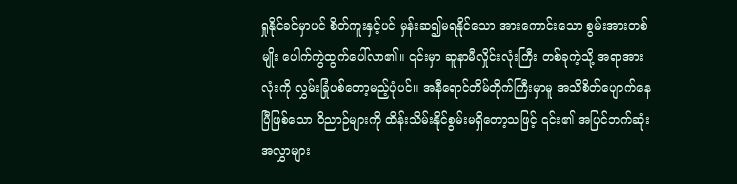ရှုနိုင်ခင်မှာပင် စိတ်ကူးနှင့်ပင် မှန်းဆ၍မရနိုင်သော အားကောင်းသော စွမ်းအားတစ်မျိုး ပေါက်ကွဲထွက်ပေါ်လာ၏။ ၎င်းမှာ ဆူနာမီလှိုင်းလုံးကြီး တစ်ခုကဲ့သို့ အရာအားလုံးကို လွှမ်းခြုံပစ်တော့မည့်ပုံပင်။ အနီရောင်တိမ်တိုက်ကြီးမှာမူ အသိစိတ်ပျောက်နေပြီဖြစ်သော ဝိညာဉ်များကို ထိန်းသိမ်းနိုင်စွမ်းမရှိတော့သဖြင့် ၎င်း၏ အပြင်ဘက်ဆုံး အလွှာများ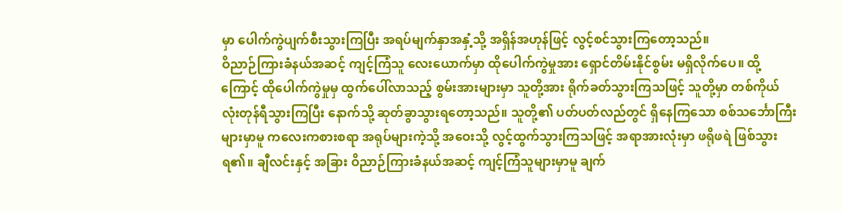မှာ ပေါက်ကွဲပျက်စီးသွားကြပြီး အရပ်မျက်နှာအနှံ့သို့ အရှိန်အဟုန်ဖြင့် လွင့်စင်သွားကြတော့သည်။
ဝိညာဉ်ကြားခံနယ်အဆင့် ကျင့်ကြံသူ လေးယောက်မှာ ထိုပေါက်ကွဲမှုအား ရှောင်တိမ်းနိုင်စွမ်း မရှိလိုက်ပေ။ ထို့ကြောင့် ထိုပေါက်ကွဲမှုမှ ထွက်ပေါ်လာသည့် စွမ်းအားများမှာ သူတို့အား ရိုက်ခတ်သွားကြသဖြင့် သူတို့မှာ တစ်ကိုယ်လုံးတုန်ရီသွားကြပြီး နောက်သို့ ဆုတ်ခွာသွားရတော့သည်။ သူတို့၏ ပတ်ပတ်လည်တွင် ရှိနေကြသော စစ်သင်္ဘောကြီးများမှာမူ ကလေးကစားစရာ အရုပ်များကဲ့သို့ အဝေးသို့ လွင့်ထွက်သွားကြသဖြင့် အရာအားလုံးမှာ ဖရိုဖရဲ ဖြစ်သွားရ၏။ ချီလင်းနှင့် အခြား ဝိညာဉ်ကြားခံနယ်အဆင့် ကျင့်ကြံသူများမှာမူ ချက်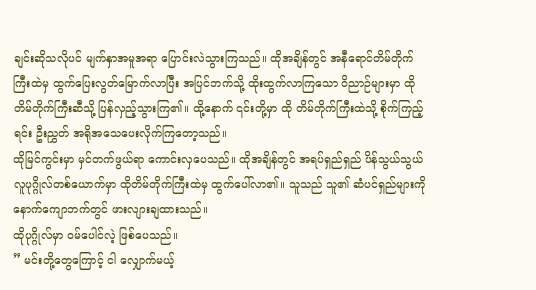ချင်းဆိုသလိုပင် မျက်နှာအမူအရာ ပြောင်းလဲသွားကြသည်။ ထိုအချိန်တွင် အနီရောင်တိမ်တိုက်ကြီးထဲမှ ထွက်ပြေးလွတ်မြောက်လာပြီး အပြင်ဘက်သို့ ထိုးထွက်လာကြသော ဝိညာဉ်များမှာ ထိုတိမ်တိုက်ကြီးဆီသို့ ပြန်လှည့်သွားကြ၏။ ထို့နောက် ၎င်းတို့မှာ ထို တိမ်တိုက်ကြီးထဲသို့ စိုက်ကြည့်ရင်း ဦးညွှတ် အရိုအသေပေးလိုက်ကြတော့သည်။
ထိုမြင်ကွင်းမှာ မှင်တက်ဖွယ်ရာ ကောင်းလှပေသည်။ ထိုအချိန်တွင် အရပ်ရှည်ရှည် ပိန်သွယ်သွယ် လူပုဂ္ဂိုလ်တစ်ယောက်မှာ ထိုတိမ်တိုက်ကြီးထဲမှ ထွက်ပေါ်လာ၏။ သူသည် သူ၏ ဆံပင်ရှည်များကို နောက်ကျောဘက်တွင် ဖားလျားချထားသည်။
ထိုပုဂ္ဂိုလ်မှာ ဝမ်ပေါင်လဲ့ ဖြစ်ပေသည်။
” မင်းတို့တွေကြောင့် ငါ လျှောက်မယ့်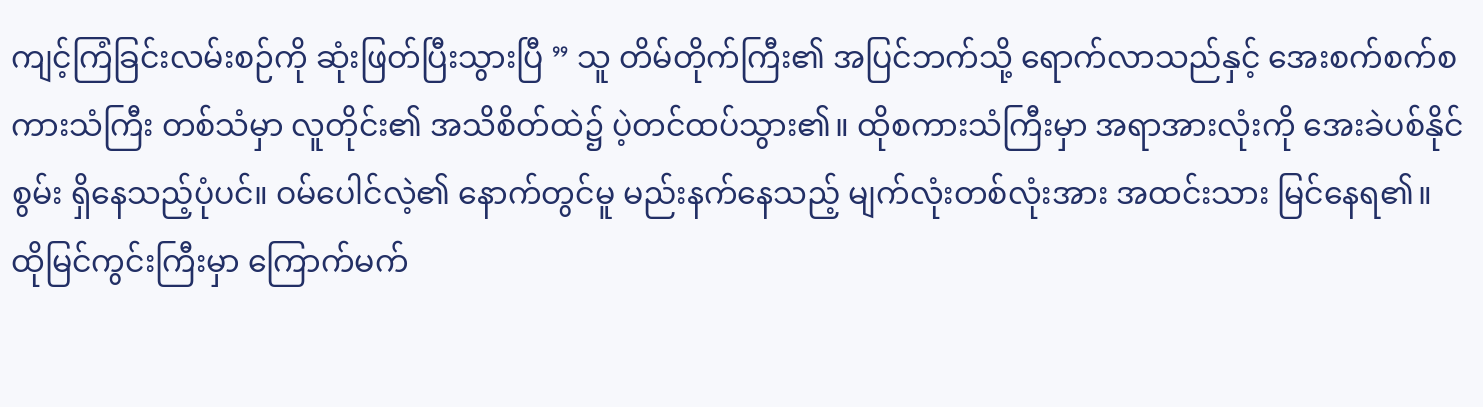ကျင့်ကြံခြင်းလမ်းစဉ်ကို ဆုံးဖြတ်ပြီးသွားပြီ ” သူ တိမ်တိုက်ကြီး၏ အပြင်ဘက်သို့ ရောက်လာသည်နှင့် အေးစက်စက်စကားသံကြီး တစ်သံမှာ လူတိုင်း၏ အသိစိတ်ထဲ၌ ပဲ့တင်ထပ်သွား၏။ ထိုစကားသံကြီးမှာ အရာအားလုံးကို အေးခဲပစ်နိုင်စွမ်း ရှိနေသည့်ပုံပင်။ ဝမ်ပေါင်လဲ့၏ နောက်တွင်မူ မည်းနက်နေသည့် မျက်လုံးတစ်လုံးအား အထင်းသား မြင်နေရ၏။
ထိုမြင်ကွင်းကြီးမှာ ကြောက်မက်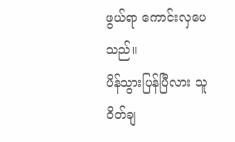ဖွယ်ရာ ကောင်းလှပေသည်။
ပိန်သွားပြန်ပြီလား သူဝိတ်ချ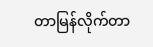တာမြန်လိုက်တာ